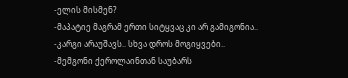-ელის მისმენ?
-მაპატიე მაგრამ ერთი სიტყვაც კი არ გამიგონია..
-კარგი არაუშავს.. სხვა დროს მოგიყვები..
-მემგონი ქეროლაინთან საუბარს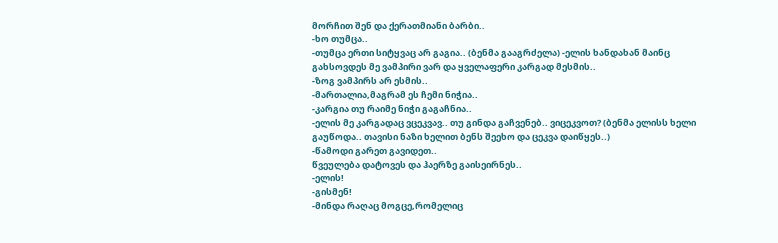მორჩით შენ და ქერათმიანი ბარბი..
-ხო თუმცა..
-თუმცა ერთი სიტყვაც არ გაგია.. (ბენმა გააგრძელა) -ელის ხანდახან მაინც გახსოვდეს მე ვამპირი ვარ და ყველაფერი კარგად მესმის..
-ზოგ ვამპირს არ ესმის..
-მართალია,მაგრამ ეს ჩემი ნიჭია..
-კარგია თუ რაიმე ნიჭი გაგაჩნია..
-ელის მე კარგადაც ვცეკვავ.. თუ გინდა გაჩვენებ.. ვიცეკვოთ? (ბენმა ელისს ხელი გაუწოდა.. თავისი ნაზი ხელით ბენს შეეხო და ცეკვა დაიწყეს..)
-წამოდი გარეთ გავიდეთ..
წვეულება დატოვეს და ჰაერზე გაისეირნეს..
-ელის!
-გისმენ!
-მინდა რაღაც მოგცე,რომელიც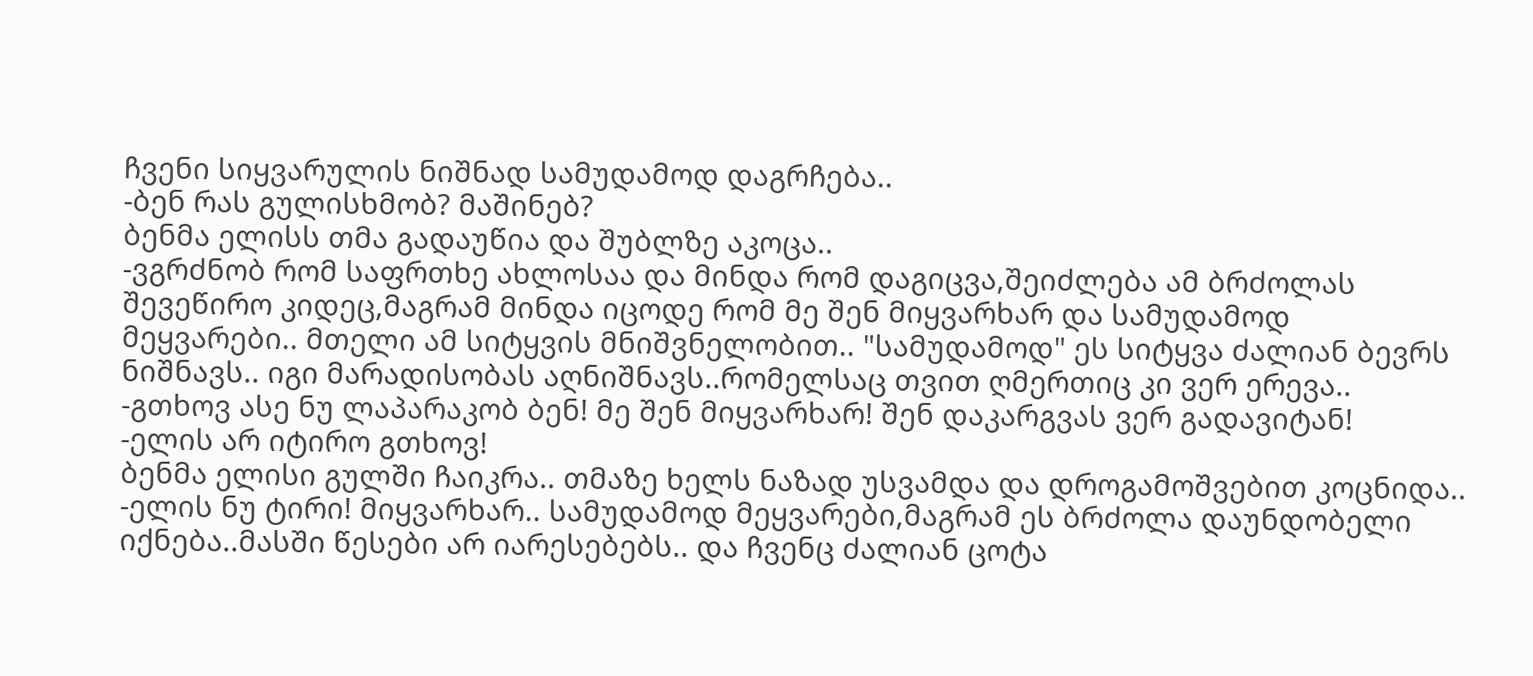ჩვენი სიყვარულის ნიშნად სამუდამოდ დაგრჩება..
-ბენ რას გულისხმობ? მაშინებ?
ბენმა ელისს თმა გადაუწია და შუბლზე აკოცა..
-ვგრძნობ რომ საფრთხე ახლოსაა და მინდა რომ დაგიცვა,შეიძლება ამ ბრძოლას შევეწირო კიდეც,მაგრამ მინდა იცოდე რომ მე შენ მიყვარხარ და სამუდამოდ მეყვარები.. მთელი ამ სიტყვის მნიშვნელობით.. "სამუდამოდ" ეს სიტყვა ძალიან ბევრს ნიშნავს.. იგი მარადისობას აღნიშნავს..რომელსაც თვით ღმერთიც კი ვერ ერევა..
-გთხოვ ასე ნუ ლაპარაკობ ბენ! მე შენ მიყვარხარ! შენ დაკარგვას ვერ გადავიტან!
-ელის არ იტირო გთხოვ!
ბენმა ელისი გულში ჩაიკრა.. თმაზე ხელს ნაზად უსვამდა და დროგამოშვებით კოცნიდა..
-ელის ნუ ტირი! მიყვარხარ.. სამუდამოდ მეყვარები,მაგრამ ეს ბრძოლა დაუნდობელი იქნება..მასში წესები არ იარესებებს.. და ჩვენც ძალიან ცოტა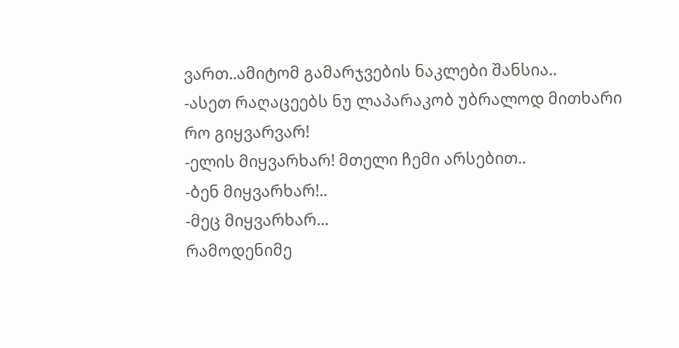ვართ..ამიტომ გამარჯვების ნაკლები შანსია..
-ასეთ რაღაცეებს ნუ ლაპარაკობ უბრალოდ მითხარი რო გიყვარვარ!
-ელის მიყვარხარ! მთელი ჩემი არსებით..
-ბენ მიყვარხარ!..
-მეც მიყვარხარ...
რამოდენიმე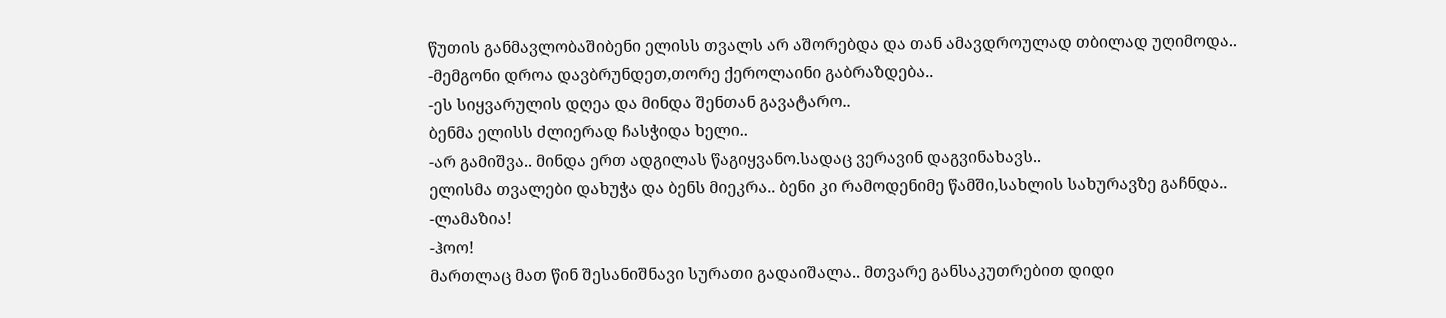წუთის განმავლობაშიბენი ელისს თვალს არ აშორებდა და თან ამავდროულად თბილად უღიმოდა..
-მემგონი დროა დავბრუნდეთ,თორე ქეროლაინი გაბრაზდება..
-ეს სიყვარულის დღეა და მინდა შენთან გავატარო..
ბენმა ელისს ძლიერად ჩასჭიდა ხელი..
-არ გამიშვა.. მინდა ერთ ადგილას წაგიყვანო.სადაც ვერავინ დაგვინახავს..
ელისმა თვალები დახუჭა და ბენს მიეკრა.. ბენი კი რამოდენიმე წამში,სახლის სახურავზე გაჩნდა..
-ლამაზია!
-ჰოო!
მართლაც მათ წინ შესანიშნავი სურათი გადაიშალა.. მთვარე განსაკუთრებით დიდი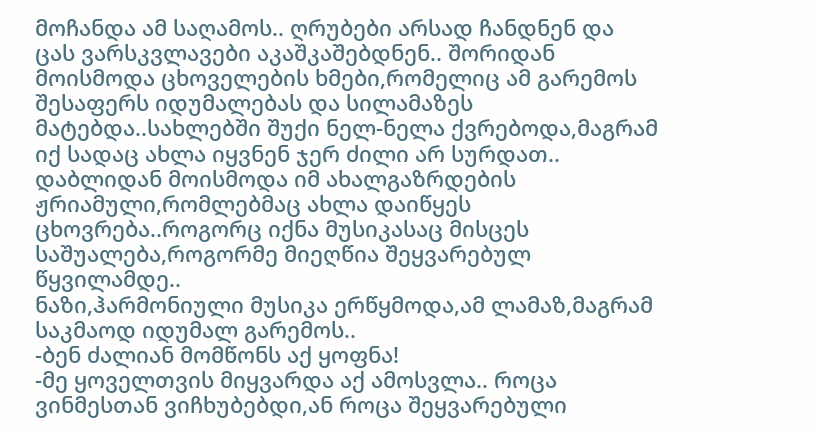მოჩანდა ამ საღამოს.. ღრუბები არსად ჩანდნენ და ცას ვარსკვლავები აკაშკაშებდნენ.. შორიდან მოისმოდა ცხოველების ხმები,რომელიც ამ გარემოს შესაფერს იდუმალებას და სილამაზეს მატებდა..სახლებში შუქი ნელ-ნელა ქვრებოდა,მაგრამ იქ სადაც ახლა იყვნენ ჯერ ძილი არ სურდათ.. დაბლიდან მოისმოდა იმ ახალგაზრდების ჟრიამული,რომლებმაც ახლა დაიწყეს ცხოვრება..როგორც იქნა მუსიკასაც მისცეს საშუალება,როგორმე მიეღწია შეყვარებულ წყვილამდე..
ნაზი,ჰარმონიული მუსიკა ერწყმოდა,ამ ლამაზ,მაგრამ საკმაოდ იდუმალ გარემოს..
-ბენ ძალიან მომწონს აქ ყოფნა!
-მე ყოველთვის მიყვარდა აქ ამოსვლა.. როცა ვინმესთან ვიჩხუბებდი,ან როცა შეყვარებული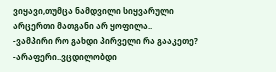ვიყავი,თუმცა ნამდვილი სიყვარული არცერთი მათგანი არ ყოფილა..
-ვამპირი რო გახდი პირველი რა გააკეთე?
-არაფერი..ვცდილობდი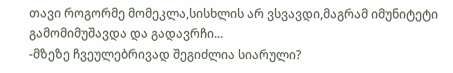თავი როგორმე მომეკლა,სისხლის არ ვსვავდი,მაგრამ იმუნიტეტი გამომიმუშავდა და გადავრჩი...
-მზეზე ჩვეულებრივად შეგიძლია სიარული?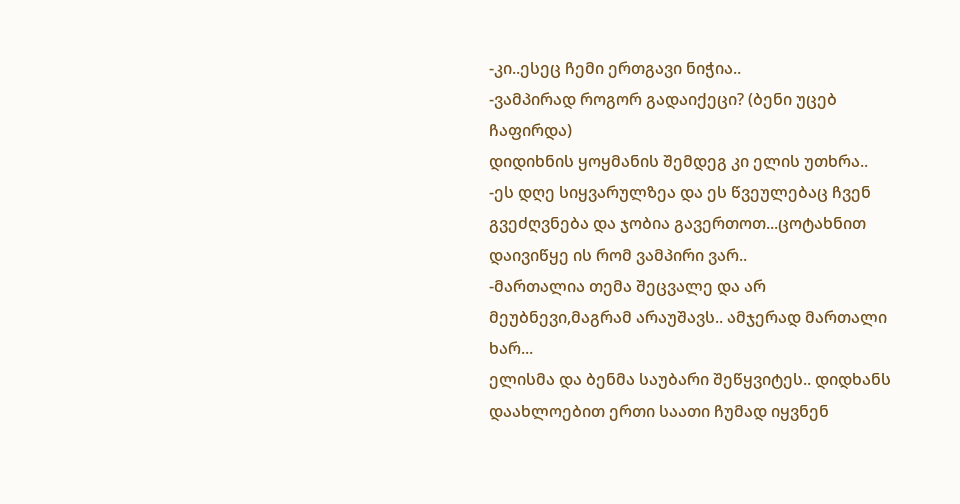-კი..ესეც ჩემი ერთგავი ნიჭია..
-ვამპირად როგორ გადაიქეცი? (ბენი უცებ ჩაფირდა)
დიდიხნის ყოყმანის შემდეგ კი ელის უთხრა..
-ეს დღე სიყვარულზეა და ეს წვეულებაც ჩვენ გვეძღვნება და ჯობია გავერთოთ...ცოტახნით დაივიწყე ის რომ ვამპირი ვარ..
-მართალია თემა შეცვალე და არ მეუბნევი,მაგრამ არაუშავს.. ამჯერად მართალი ხარ...
ელისმა და ბენმა საუბარი შეწყვიტეს.. დიდხანს დაახლოებით ერთი საათი ჩუმად იყვნენ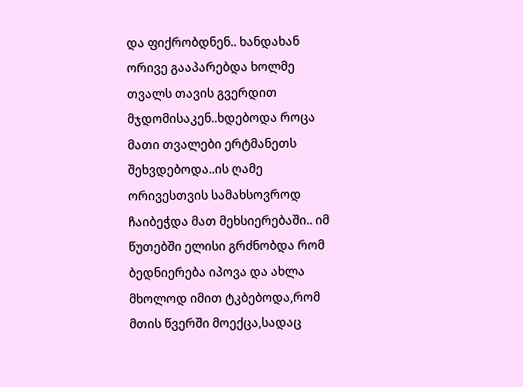და ფიქრობდნენ.. ხანდახან ორივე გააპარებდა ხოლმე თვალს თავის გვერდით მჯდომისაკენ..ხდებოდა როცა მათი თვალები ერტმანეთს შეხვდებოდა..ის ღამე ორივესთვის სამახსოვროდ ჩაიბეჭდა მათ მეხსიერებაში.. იმ წუთებში ელისი გრძნობდა რომ ბედნიერება იპოვა და ახლა მხოლოდ იმით ტკბებოდა,რომ მთის წვერში მოექცა,სადაც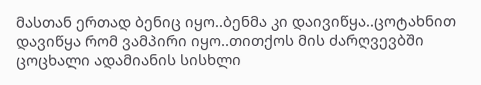მასთან ერთად ბენიც იყო..ბენმა კი დაივიწყა..ცოტახნით დავიწყა რომ ვამპირი იყო..თითქოს მის ძარღვევბში ცოცხალი ადამიანის სისხლი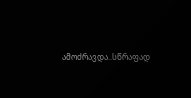ამოძრავდა..სწრაფად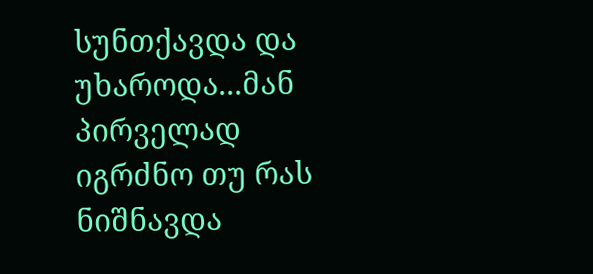სუნთქავდა და უხაროდა...მან პირველად იგრძნო თუ რას ნიშნავდა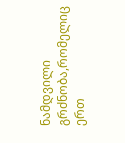ნამდვილი გრძნობა,რომელიც ერთ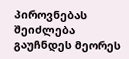პიროვნებას შეიძლება გაუჩნდეს მეორეს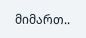მიმართ..